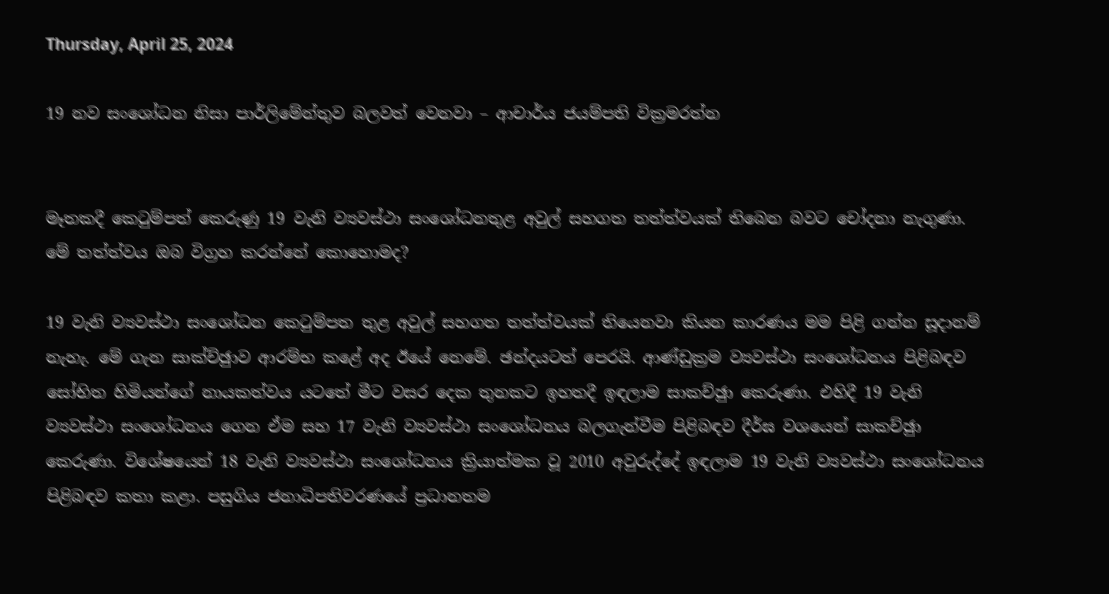Thursday, April 25, 2024

19 නව සංශෝධන නිසා පාර්ලිමේන්තුව බලවත් වෙනවා – ආචාර්ය ජයම්පති වික්‍රමරත්න


මෑතකදී කෙටුම්පත් කෙරුණු 19 වැනි ව්‍යවස්ථා සංශෝධනතුළ අවුල් සහගත තත්ත්වයක් තිබෙන බවට චෝදනා නැගුණා. මේ තත්ත්වය ඔබ විග්‍රහ කරන්නේ කොහොමද?

19 වැනි ව්‍යවස්ථා සංශෝධන කෙටුම්පත තුළ අවුල් සහගත තත්ත්වයක් තියෙනවා කියන කාරණය මම පිළි ගන්න සූදානම් නැහැ. මේ ගැන සාක්ච්ඡුාව ආරම්භ කළේ අද ඊයේ නෙමේ. ඡන්දයටත් පෙරයි. ආණ්ඩුක්‍රම ව්‍යවස්ථා සංශෝධනය පිළිබඳව සෝභිත හිමියන්ගේ නායකත්වය යටතේ මීට වසර දෙක තුනකට ඉහතදී ඉඳලාම සාකච්ඡුා කෙරුණා. එහිදී 19 වැනි ව්‍යවස්ථා සංශෝධනය ගෙන ඒම සහ 17 වැනි ව්‍යවස්ථා සංශෝධනය බලගැන්වීම පිළිබඳව දීර්ඝ වශයෙන් සාකච්ඡුා කෙරුණා. විශේෂයෙන් 18 වැනි ව්‍යවස්ථා සංශෝධනය ක්‍රියාත්මක වූ 2010 අවුරුද්දේ ඉඳලාම 19 වැනි ව්‍යවස්ථා සංශෝධනය පිළිබඳව කතා කළා. පසුගිය ජනාධිපතිවරණයේ ප්‍රධානතම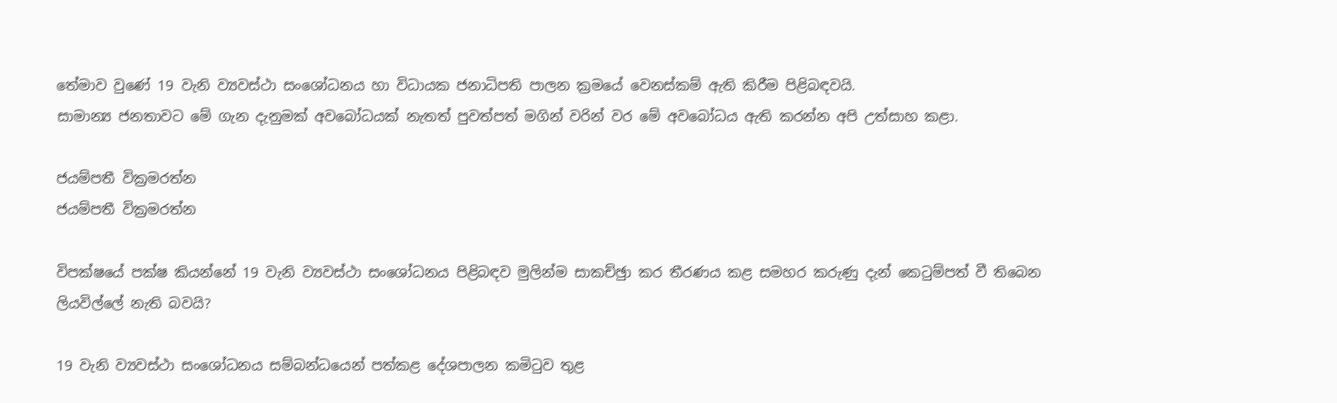තේමාව වුණේ 19 වැනි ව්‍යවස්ථා සංශෝධනය හා විධායක ජනාධිපති පාලන ක්‍රමයේ වෙනස්කම් ඇති කිරීම පිළිබඳවයි.
සාමාන්‍ය ජනතාවට මේ ගැන දැනුමක් අවබෝධයක් නැතත් පුවත්පත් මගින් වරින් වර මේ අවබෝධය ඇති කරන්න අපි උත්සාහ කළා.

ජයම්පතී වික්‍රමරත්න
ජයම්පතී වික්‍රමරත්න

විපක්ෂයේ පක්ෂ කියන්නේ 19 වැනි ව්‍යවස්ථා සංශෝධනය පිළිබඳව මුලින්ම සාකච්ඡුා කර තීරණය කළ සමහර කරුණු දැන් කෙටුම්පත් වී තිබෙන ලියවිල්ලේ නැති බවයි?

19 වැනි ව්‍යවස්ථා සංශෝධනය සම්බන්ධයෙන් පත්කළ දේශපාලන කමිටුව තුළ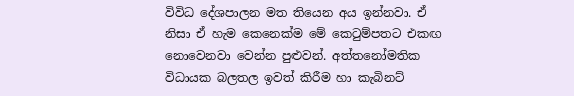විවිධ දේශපාලන මත තියෙන අය ඉන්නවා. ඒ නිසා ඒ හැම කෙනෙක්ම මේ කෙටුම්පතට එකඟ නොවෙනවා වෙන්න පුළුවන්. අත්තනෝමතික විධායක බලතල ඉවත් කිරීම හා කැබිනට්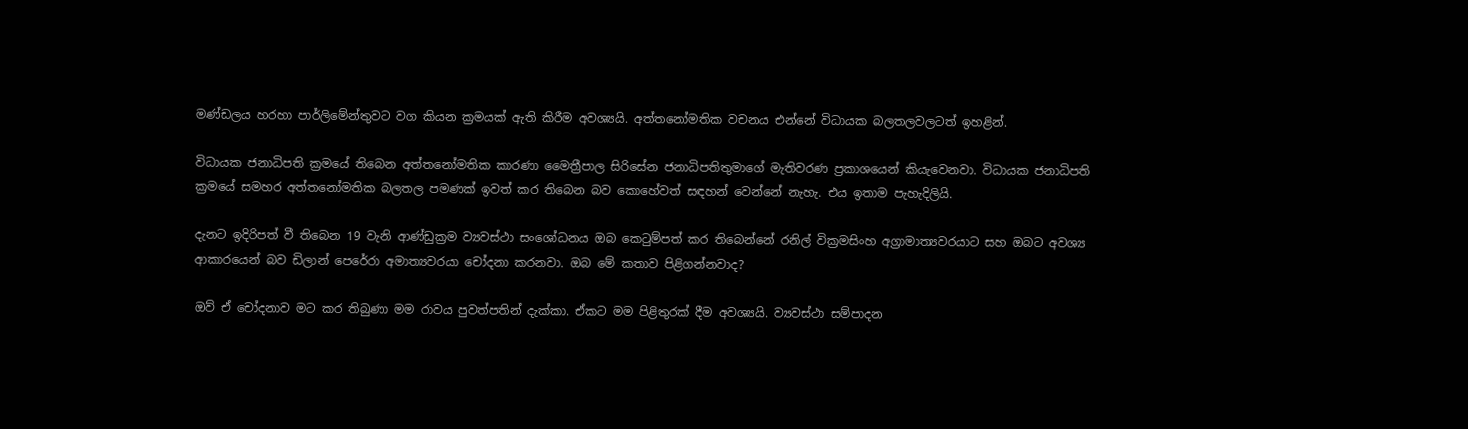මණ්ඩලය හරහා පාර්ලිමේන්තුවට වග කියන ක්‍රමයක් ඇති කිරීම අවශ්‍යයි. අත්තනෝමතික වචනය එන්නේ විධායක බලතලවලටත් ඉහළින්.

විධායක ජනාධිපති ක්‍රමයේ තිබෙන අත්තනෝමතික කාරණා මෛත්‍රීපාල සිරිසේන ජනාධිපතිතුමාගේ මැතිවරණ ප්‍රකාශයෙන් කියැවෙනවා. විධායක ජනාධිපති ක්‍රමයේ සමහර අත්තනෝමතික බලතල පමණක් ඉවත් කර තිබෙන බව කොහේවත් සඳහන් වෙන්නේ නැහැ. එය ඉතාම පැහැදිලියි.

දැනට ඉදිරිපත් වී තිබෙන 19 වැනි ආණ්ඩුක්‍රම ව්‍යවස්ථා සංශෝධනය ඔබ කෙටුම්පත් කර තිබෙන්නේ රනිල් වික්‍රමසිංහ අග්‍රාමාත්‍යවරයාට සහ ඔබට අවශ්‍ය ආකාරයෙන් බව ඩිලාන් පෙරේරා අමාත්‍යවරයා චෝදනා කරනවා. ඔබ මේ කතාව පිළිගන්නවාද?

ඔව් ඒ චෝදනාව මට කර තිබුණා මම රාවය පුවත්පතින් දැක්කා. ඒකට මම පිළිතුරක් දීම අවශ්‍යයි. ව්‍යවස්ථා සම්පාදන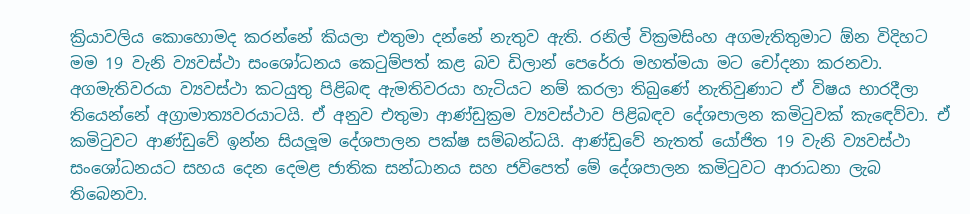ක්‍රියාවලිය කොහොමද කරන්නේ කියලා එතුමා දන්නේ නැතුව ඇති. රනිල් වික්‍රමසිංහ අගමැතිතුමාට ඕන විදිහට මම 19 වැනි ව්‍යවස්ථා සංශෝධනය කෙටුම්පත් කළ බව ඩිලාන් පෙරේරා මහත්මයා මට චෝදනා කරනවා. අගමැතිවරයා ව්‍යවස්ථා කටයුතු පිළිබඳ ඇමතිවරයා හැටියට නම් කරලා තිබුණේ නැතිවුණාට ඒ විෂය භාරදීලා තියෙන්නේ අග්‍රාමාත්‍යවරයාටයි. ඒ අනුව එතුමා ආණ්ඩුක්‍රම ව්‍යවස්ථාව පිළිබඳව දේශපාලන කමිටුවක් කැඳෙව්වා. ඒ කමිටුවට ආණ්ඩුවේ ඉන්න සියලූම දේශපාලන පක්ෂ සම්බන්ධයි. ආණ්ඩුවේ නැතත් යෝජිත 19 වැනි ව්‍යවස්ථා සංශෝධනයට සහය දෙන දෙමළ ජාතික සන්ධානය සහ ජවිපෙත් මේ දේශපාලන කමිටුවට ආරාධනා ලැබ තිබෙනවා.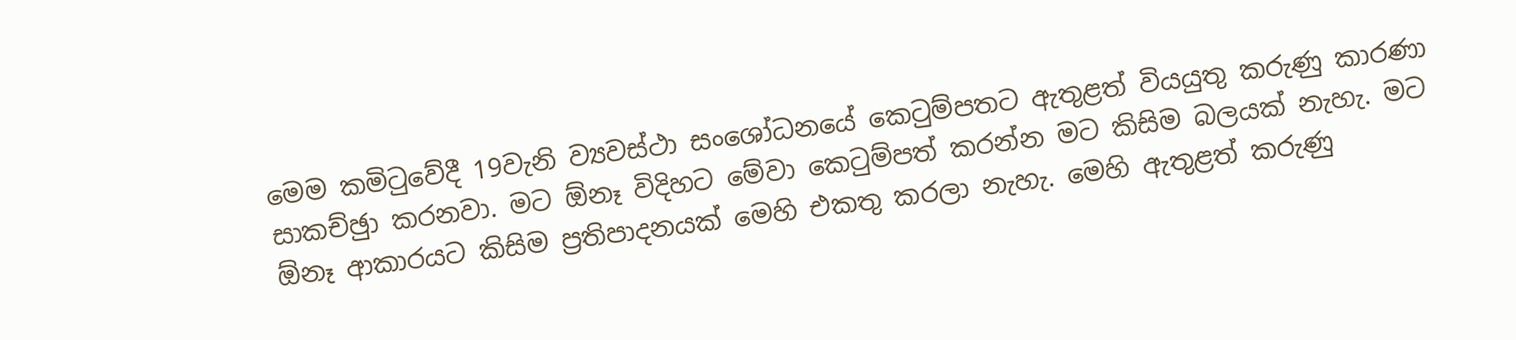මෙම කමිටුවේදී 19වැනි ව්‍යවස්ථා සංශෝධනයේ කෙටුම්පතට ඇතුළත් වියයුතු කරුණු කාරණා සාකච්ඡුා කරනවා. මට ඕනෑ විදිහට මේවා කෙටුම්පත් කරන්න මට කිසිම බලයක් නැහැ. මට ඕනෑ ආකාරයට කිසිම ප්‍රතිපාදනයක් මෙහි එකතු කරලා නැහැ. මෙහි ඇතුළත් කරුණු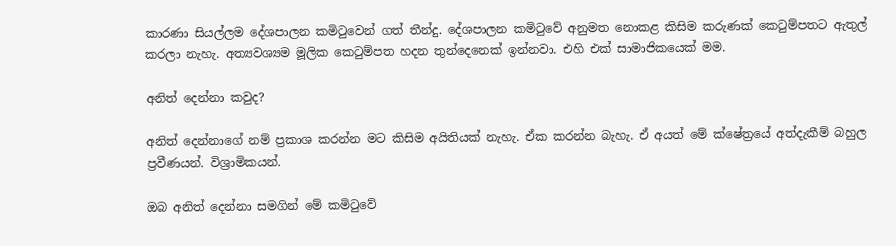කාරණා සියල්ලම දේශපාලන කමිටුවෙන් ගත් තීන්දු. දේශපාලන කමිටුවේ අනුමත නොකළ කිසිම කරුණක් කෙටුම්පතට ඇතුල් කරලා නැහැ. අත්‍යවශ්‍යම මූලික කෙටුම්පත හදන තුන්දෙනෙක් ඉන්නවා. එහි එක් සාමාජිකයෙක් මම.

අනිත් දෙන්නා කවුද?

අනිත් දෙන්නාගේ නම් ප්‍රකාශ කරන්න මට කිසිම අයිතියක් නැහැ. ඒක කරන්න බැහැ. ඒ අයත් මේ ක්ෂේත්‍රයේ අත්දැකීම් බහුල ප්‍රවීණයන්. විශ්‍රාමිකයන්.

ඔබ අනිත් දෙන්නා සමගින් මේ කමිටුවේ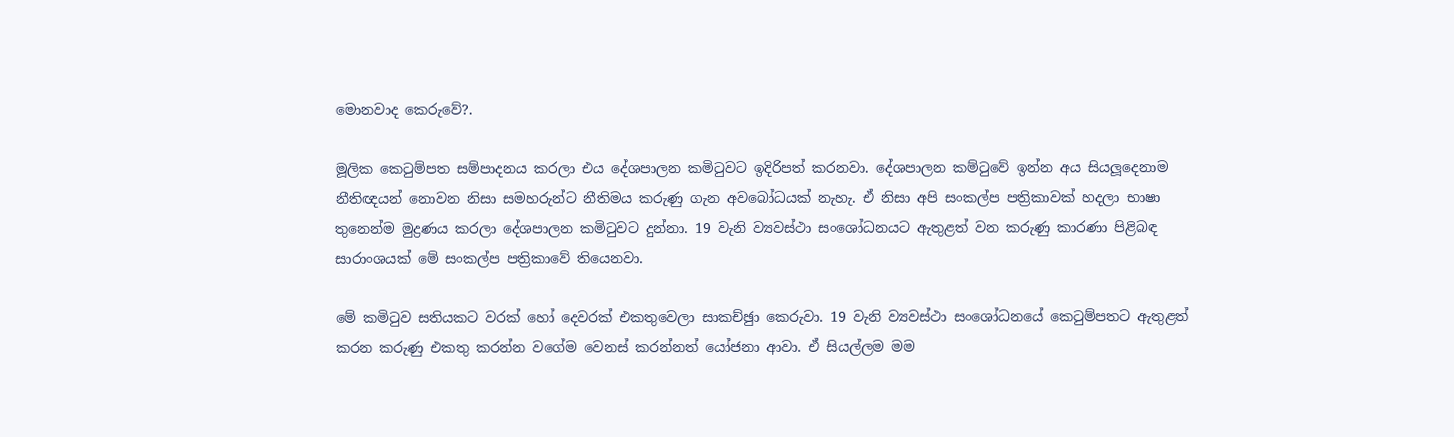මොනවාද කෙරුවේ?.

මූලික කෙටුම්පත සම්පාදනය කරලා එය දේශපාලන කමිටුවට ඉදිරිපත් කරනවා. දේශපාලන කම්ටුවේ ඉන්න අය සියලූදෙනාම නීතිඥයන් නොවන නිසා සමහරුන්ට නීතිමය කරුණු ගැන අවබෝධයක් නැහැ. ඒ නිසා අපි සංකල්ප පත්‍රිකාවක් හදලා භාෂා තුනෙන්ම මුද්‍රණය කරලා දේශපාලන කමිටුවට දුන්නා. 19 වැනි ව්‍යවස්ථා සංශෝධනයට ඇතුළත් වන කරුණු කාරණා පිළිබඳ සාරාංශයක් මේ සංකල්ප පත්‍රිකාවේ තියෙනවා.

මේ කමිටුව සතියකට වරක් හෝ දෙවරක් එකතුවෙලා සාකච්ඡුා කෙරුවා. 19 වැනි ව්‍යවස්ථා සංශෝධනයේ කෙටුම්පතට ඇතුළත් කරන කරුණු එකතු කරන්න වගේම වෙනස් කරන්නත් යෝජනා ආවා. ඒ සියල්ලම මම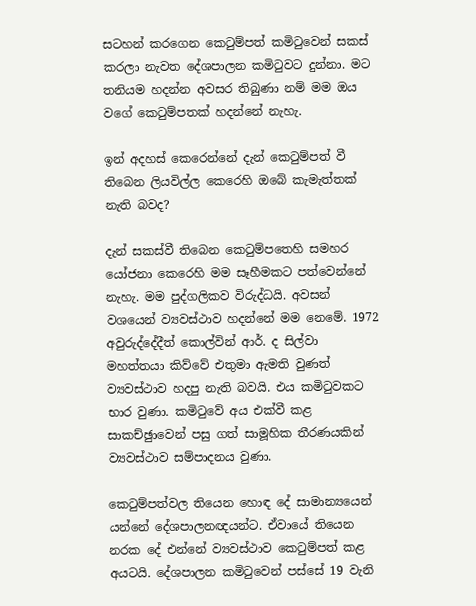සටහන් කරගෙන කෙටුම්පත් කමිටුවෙන් සකස් කරලා නැවත දේශපාලන කමිටුවට දුන්නා. මට තනියම හදන්න අවසර තිබුණා නම් මම ඔය වගේ කෙටුම්පතක් හදන්නේ නැහැ.

ඉන් අදහස් කෙරෙන්නේ දැන් කෙටුම්පත් වී තිබෙන ලියවිල්ල කෙරෙහි ඔබේ කැමැත්තක් නැති බවද?

දැන් සකස්වී තිබෙන කෙටුම්පතෙහි සමහර යෝජනා කෙරෙහි මම සෑහීමකට පත්වෙන්නේ නැහැ. මම පුද්ගලිකව විරුද්ධයි. අවසන් වශයෙන් ව්‍යවස්ථාව හදන්නේ මම නෙමේ. 1972 අවුරුද්දේදීත් කොල්වින් ආර්. ද සිල්වා මහත්තයා කිව්වේ එතුමා ඇමති වුණත් ව්‍යවස්ථාව හදපු නැති බවයි. එය කමිටුවකට භාර වුණා. කමිටුවේ අය එක්වී කළ සාකච්ඡුාවෙන් පසු ගත් සාමූහික තීරණයකින් ව්‍යවස්ථාව සම්පාදනය වුණා.

කෙටුම්පත්වල තියෙන හොඳ දේ සාමාන්‍යයෙන් යන්නේ දේශපාලනඥයන්ට. ඒවායේ තියෙන නරක දේ එන්නේ ව්‍යවස්ථාව කෙටුම්පත් කළ අයටයි. දේශපාලන කමිටුවෙන් පස්සේ 19 වැනි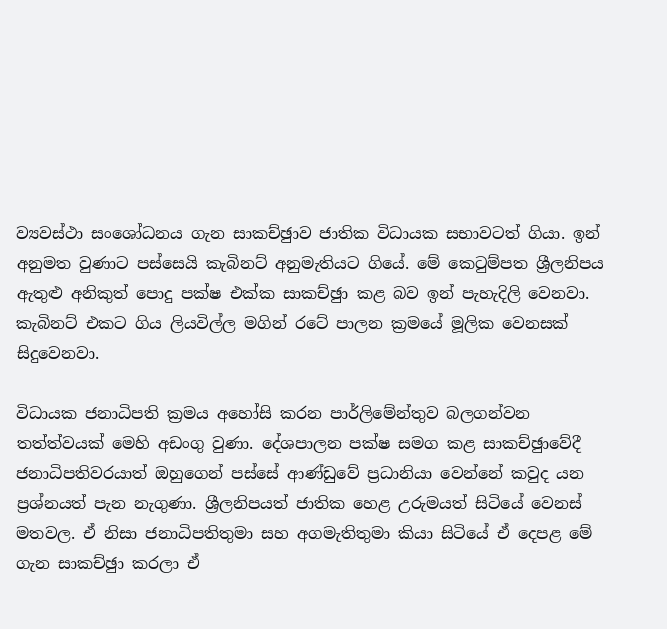ව්‍යවස්ථා සංශෝධනය ගැන සාකච්ඡුාව ජාතික විධායක සභාවටත් ගියා. ඉන් අනුමත වුණාට පස්සෙයි කැබිනට් අනුමැතියට ගියේ. මේ කෙටුම්පත ශ්‍රීලනිපය ඇතුළු අනිකුත් පොදු පක්ෂ එක්ක සාකච්ඡුා කළ බව ඉන් පැහැදිලි වෙනවා. කැබිනට් එකට ගිය ලියවිල්ල මගින් රටේ පාලන ක්‍රමයේ මූලික වෙනසක් සිදුවෙනවා.

විධායක ජනාධිපති ක්‍රමය අහෝසි කරන පාර්ලිමේන්තුව බලගන්වන තත්ත්වයක් මෙහි අඩංගු වුණා. දේශපාලන පක්ෂ සමග කළ සාකච්ඡුාවේදී ජනාධිපතිවරයාත් ඔහුගෙන් පස්සේ ආණ්ඩුවේ ප්‍රධානියා වෙන්නේ කවුද යන ප්‍රශ්නයත් පැන නැගුණා. ශ්‍රීලනිපයත් ජාතික හෙළ උරුමයත් සිටියේ වෙනස් මතවල. ඒ නිසා ජනාධිපතිතුමා සහ අගමැතිතුමා කියා සිටියේ ඒ දෙපළ මේ ගැන සාකච්ඡුා කරලා ඒ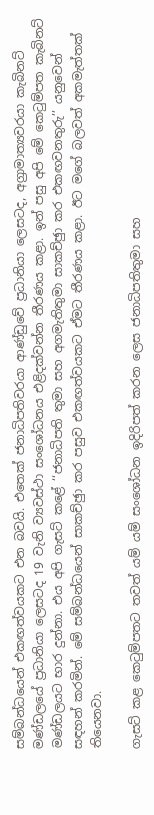සම්බන්ධයෙන් එකඟත්වයකට එන බවයි. එතෙක් ජනාධිපතිවරයා ආණ්ඩුවේ ප්‍රධානියා ලෙසටද, අග්‍රාමාත්‍යවරයා කැබිනට් මණ්ඩලයේ ප්‍රධානියා ලෙසටද 19 වැනි ව්‍යවස්ථා සංශෝධනය එළිදක්වන්න තීරණය කළා. ඉන් පසු අපි මේ කෙටුම්පත කැබිනට් මණ්ඩලයට භාර දුන්නා. එය අපි ගැසට් කළේ ‘‘ජනාධිපති තුමා සහ අගමැතිතුමා සාකච්ඡුා කර එකඟවනතුරු’’ යනුවෙන් සඳහන් කරමින්. මේ සම්බන්ධයෙන් සාකච්ඡුා කර පසුව එකඟත්වයකට ඒමට තීරණය කළා. ඊට මගේ බලවත් අකමැත්තක් තියෙනවා.

ගැසට් කළ කෙටුම්පතට තවත් යම් යම් සංශෝධන ඉදිරිපත් කරන ලෙස ජනාධිපතිතුමා සහ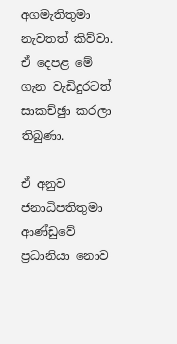අගමැතිතුමා නැවතත් කිව්වා. ඒ දෙපළ මේ ගැන වැඩිදුරටත් සාකච්ඡුා කරලා තිබුණා.

ඒ අනුව ජනාධිපතිතුමා ආණ්ඩුවේ ප්‍රධානියා නොව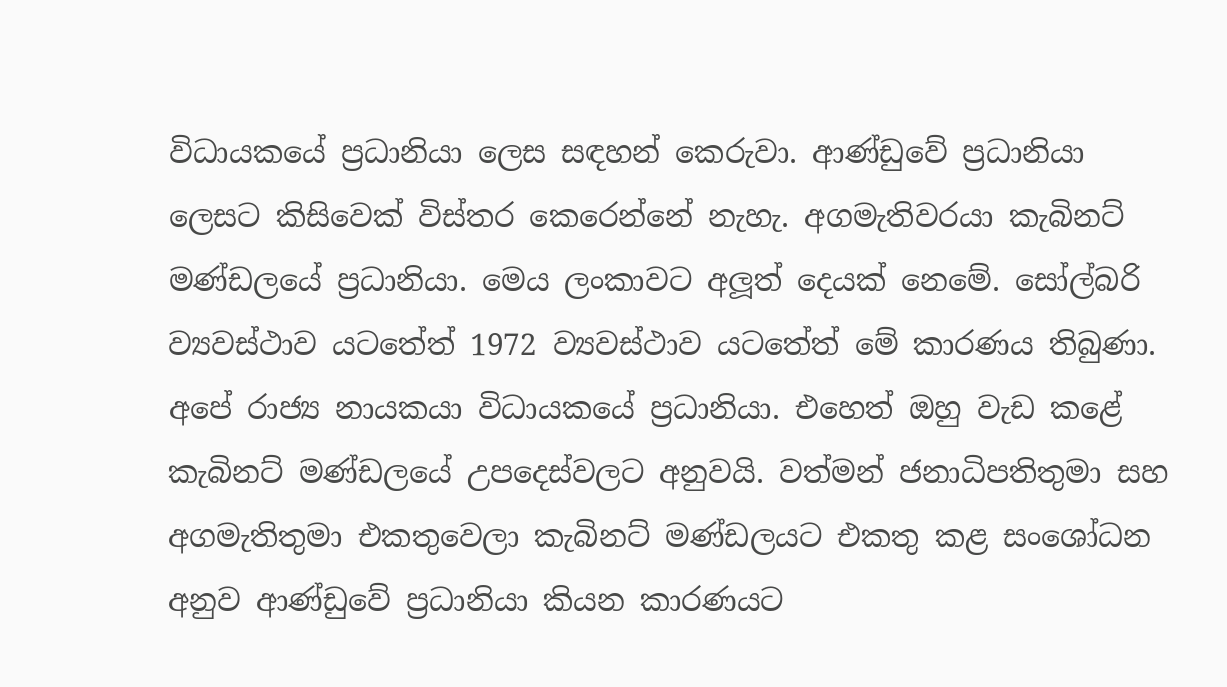විධායකයේ ප්‍රධානියා ලෙස සඳහන් කෙරුවා. ආණ්ඩුවේ ප්‍රධානියා ලෙසට කිසිවෙක් විස්තර කෙරෙන්නේ නැහැ. අගමැතිවරයා කැබිනට් මණ්ඩලයේ ප්‍රධානියා. මෙය ලංකාවට අලූත් දෙයක් නෙමේ. සෝල්බරි ව්‍යවස්ථාව යටතේත් 1972 ව්‍යවස්ථාව යටතේත් මේ කාරණය තිබුණා. අපේ රාජ්‍ය නායකයා විධායකයේ ප්‍රධානියා. එහෙත් ඔහු වැඩ කළේ කැබිනට් මණ්ඩලයේ උපදෙස්වලට අනුවයි. වත්මන් ජනාධිපතිතුමා සහ අගමැතිතුමා එකතුවෙලා කැබිනට් මණ්ඩලයට එකතු කළ සංශෝධන අනුව ආණ්ඩුවේ ප්‍රධානියා කියන කාරණයට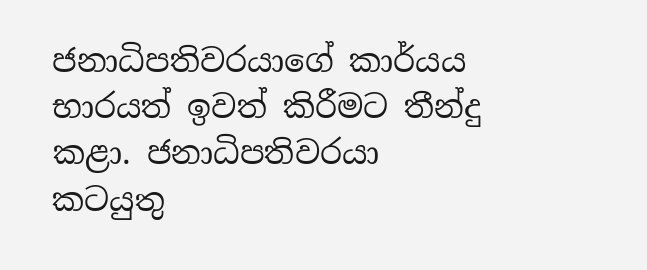ජනාධිපතිවරයාගේ කාර්යය භාරයත් ඉවත් කිරීමට තීන්දු කළා. ජනාධිපතිවරයා කටයුතු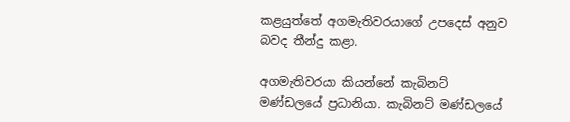කළයුත්තේ අගමැතිවරයාගේ උපදෙස් අනුව බවද තීන්දු කළා.

අගමැතිවරයා කියන්නේ කැබිනට් මණ්ඩලයේ ප්‍රධානියා. කැබිනට් මණ්ඩලයේ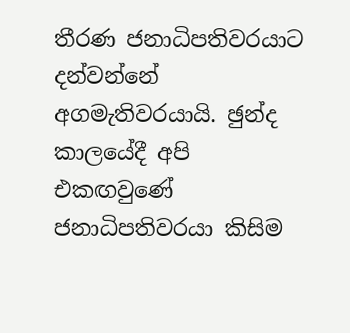තීරණ ජනාධිපතිවරයාට දන්වන්නේ අගමැතිවරයායි. ඡුන්ද කාලයේදී අපි එකඟවුණේ ජනාධිපතිවරයා කිසිම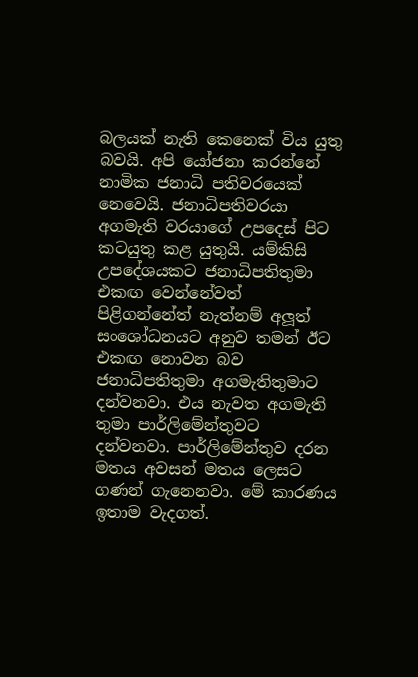බලයක් නැති කෙනෙක් විය යුතු බවයි. අපි යෝජනා කරන්නේ නාමික ජනාධි පතිවරයෙක් නෙවෙයි. ජනාධිපතිවරයා අගමැති වරයාගේ උපදෙස් පිට කටයුතු කළ යුතුයි. යම්කිසි උපදේශයකට ජනාධිපතිතුමා එකඟ වෙන්නේවත් පිළිගන්නේත් නැත්නම් අලූත් සංශෝධනයට අනුව තමන් ඊට එකඟ නොවන බව ජනාධිපතිතුමා අගමැතිතුමාට දන්වනවා. එය නැවත අගමැති තුමා පාර්ලිමේන්තුවට දන්වනවා. පාර්ලිමේන්තුව දරන මතය අවසන් මතය ලෙසට ගණන් ගැනෙනවා. මේ කාරණය ඉතාම වැදගත්.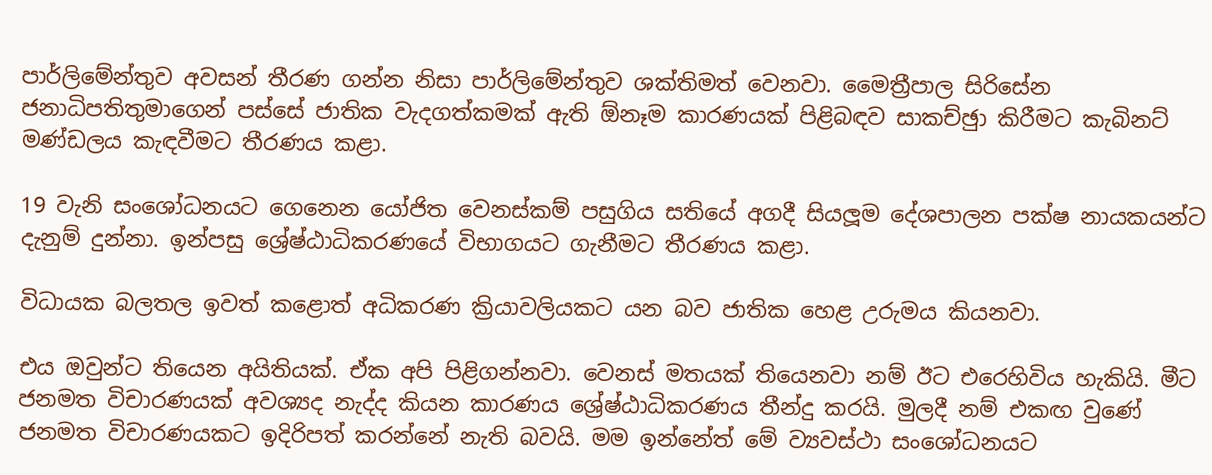පාර්ලිමේන්තුව අවසන් තීරණ ගන්න නිසා පාර්ලිමේන්තුව ශක්තිමත් වෙනවා. මෛත්‍රීපාල සිරිසේන ජනාධිපතිතුමාගෙන් පස්සේ ජාතික වැදගත්කමක් ඇති ඕනෑම කාරණයක් පිළිබඳව සාකච්ඡුා කිරීමට කැබිනට් මණ්ඩලය කැඳවීමට තීරණය කළා.

19 වැනි සංශෝධනයට ගෙනෙන යෝජිත වෙනස්කම් පසුගිය සතියේ අගදී සියලූම දේශපාලන පක්ෂ නායකයන්ට දැනුම් දුන්නා. ඉන්පසු ශ්‍රේෂ්ඨාධිකරණයේ විභාගයට ගැනීමට තීරණය කළා.

විධායක බලතල ඉවත් කළොත් අධිකරණ ක්‍රියාවලියකට යන බව ජාතික හෙළ උරුමය කියනවා.

එය ඔවුන්ට තියෙන අයිතියක්. ඒක අපි පිළිගන්නවා. වෙනස් මතයක් තියෙනවා නම් ඊට එරෙහිවිය හැකියි. මීට ජනමත විචාරණයක් අවශ්‍යද නැද්ද කියන කාරණය ශ්‍රේෂ්ඨාධිකරණය තීන්දු කරයි. මුලදී නම් එකඟ වුණේ ජනමත විචාරණයකට ඉදිරිපත් කරන්නේ නැති බවයි. මම ඉන්නේත් මේ ව්‍යවස්ථා සංශෝධනයට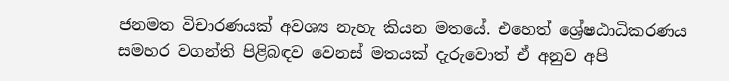ජනමත විචාරණයක් අවශ්‍ය නැහැ කියන මතයේ. එහෙත් ශ්‍රේෂඨාධිකරණය සමහර වගන්ති පිළිබඳව වෙනස් මතයක් දැරුවොත් ඒ අනුව අපි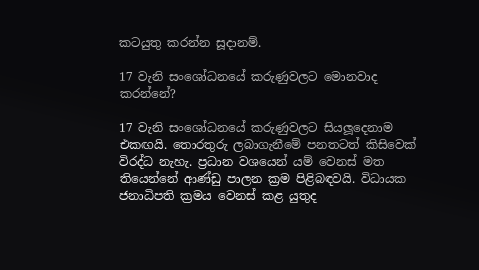කටයුතු කරන්න සූදානම්.

17 වැනි සංශෝධනයේ කරුණුවලට මොනවාද කරන්නේ?

17 වැනි සංශෝධනයේ කරුණුවලට සියලූදෙනාම එකඟයි. තොරතුරු ලබාගැනීමේ පනතටත් කිසිවෙක් විරද්ධ නැහැ. ප්‍රධාන වශයෙන් යම් වෙනස් මත තියෙන්නේ ආණ්ඩු පාලන ක්‍රම පිළිබඳවයි. විධායක ජනාධිපති ක්‍රමය වෙනස් කළ යුතුද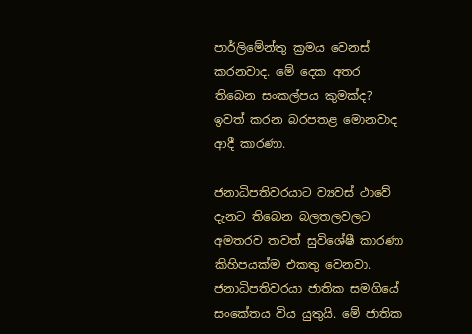පාර්ලිමේන්තු ක්‍රමය වෙනස් කරනවාද. මේ දෙක අතර තිබෙන සංකල්පය කුමක්ද? ඉවත් කරන බරපතළ මොනවාද ආදී කාරණා.

ජනාධිපතිවරයාට ව්‍යවස් ථාවේ දැනට තිබෙන බලතලවලට අමතරව තවත් සුවිශේෂී කාරණා කිහිපයක්ම එකතු වෙනවා. ජනාධිපතිවරයා ජාතික සමගියේ සංකේතය විය යුතුයි. මේ ජාතික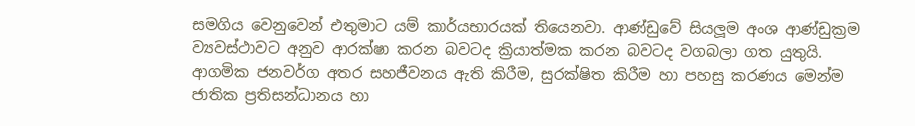සමගිය වෙනුවෙන් එතුමාට යම් කාර්යභාරයක් තියෙනවා. ආණ්ඩුවේ සියලූම අංශ ආණ්ඩුක්‍රම ව්‍යවස්ථාවට අනුව ආරක්ෂා කරන බවටද ක්‍රියාත්මක කරන බවටද වගබලා ගත යුතුයි. ආගමික ජනවර්ග අතර සහජීවනය ඇති කිරීම, සුරක්ෂිත කිරීම හා පහසු කරණය මෙන්ම ජාතික ප්‍රතිසන්ධානය හා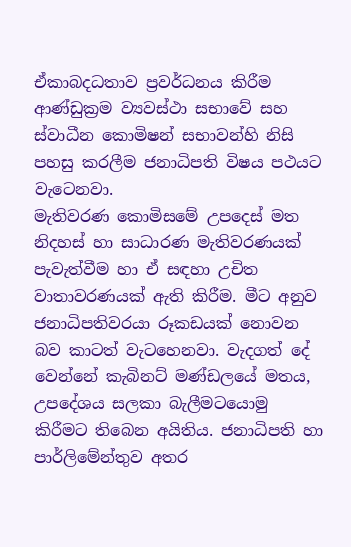ඒකාබදධතාව ප්‍රවර්ධනය කිරීම ආණ්ඩුක්‍රම ව්‍යවස්ථා සභාවේ සහ ස්වාධීන කොමිෂන් සභාවන්හි නිසි පහසු කරලීම ජනාධිපති විෂය පථයට වැටෙනවා.
මැතිවරණ කොමිසමේ උපදෙස් මත නිදහස් හා සාධාරණ මැතිවරණයක් පැවැත්වීම හා ඒ සඳහා උචිත වාතාවරණයක් ඇති කිරීම. මීට අනුව ජනාධිපතිවරයා රූකඩයක් නොවන බව කාටත් වැටහෙනවා. වැදගත් දේ වෙන්නේ කැබිනට් මණ්ඩලයේ මතය, උපදේශය සලකා බැලීමටයොමු කිරීමට තිබෙන අයිතිය. ජනාධිපති හා පාර්ලිමේන්තුව අතර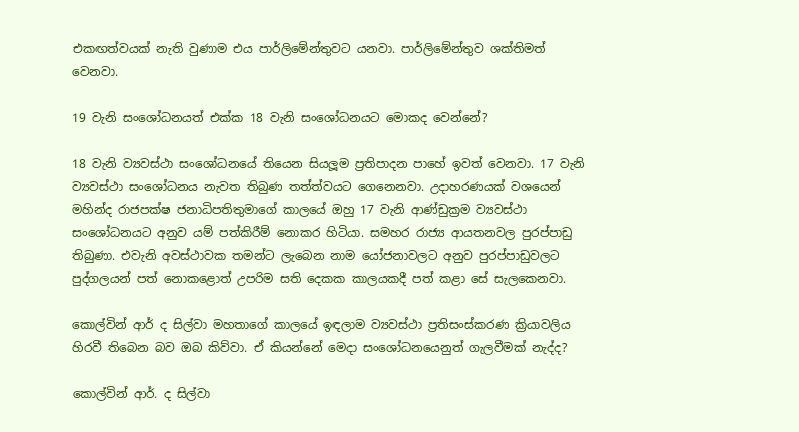එකඟත්වයක් නැති වුණාම එය පාර්ලිමේන්තුවට යනවා. පාර්ලිමේන්තුව ශක්තිමත් වෙනවා.

19 වැනි සංශෝධනයත් එක්ක 18 වැනි සංශෝධනයට මොකද වෙන්නේ?

18 වැනි ව්‍යවස්ථා සංශෝධනයේ තියෙන සියලූම ප්‍රතිපාදන පාහේ ඉවත් වෙනවා. 17 වැනි ව්‍යවස්ථා සංශෝධනය නැවත තිබුණ තත්ත්වයට ගෙනෙනවා. උදාහරණයක් වශයෙන් මහින්ද රාජපක්ෂ ජනාධිපතිතුමාගේ කාලයේ ඔහු 17 වැනි ආණ්ඩුක්‍රම ව්‍යවස්ථා සංශෝධනයට අනුව යම් පත්කිරීම් නොකර හිටියා. සමහර රාජ්‍ය ආයතනවල පුරප්පාඩු තිබුණා. එවැනි අවස්ථාවක තමන්ට ලැබෙන නාම යෝජනාවලට අනුව පුරප්පාඩුවලට පුද්ගලයන් පත් නොකළොත් උපරිම සති දෙකක කාලයකදී පත් කළා සේ සැලකෙනවා.

කොල්වින් ආර් ද සිල්වා මහතාගේ කාලයේ ඉඳලාම ව්‍යවස්ථා ප්‍රතිසංස්කරණ ක්‍රියාවලිය හිරවී තිබෙන බව ඔබ කිව්වා. ඒ කියන්නේ මෙදා සංශෝධනයෙනුත් ගැලවීමක් නැද්ද?

කොල්වින් ආර්. ද සිල්වා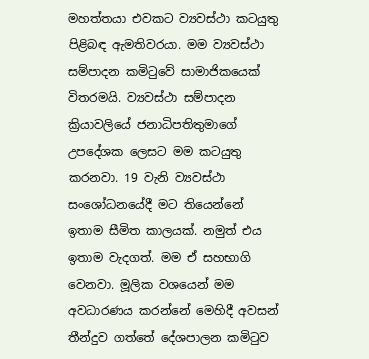මහත්තයා එවකට ව්‍යවස්ථා කටයුතු පිළිබඳ ඇමතිවරයා. මම ව්‍යවස්ථා සම්පාදන කමිටුවේ සාමාජිකයෙක් විතරමයි. ව්‍යවස්ථා සම්පාදන ක්‍රියාවලියේ ජනාධිපතිතුමාගේ උපදේශක ලෙසට මම කටයුතු කරනවා. 19 වැනි ව්‍යවස්ථා සංශෝධනයේදී මට තියෙන්නේ ඉතාම සීමිත කාලයක්. නමුත් එය ඉතාම වැදගත්. මම ඒ සහභාගි වෙනවා. මූලික වශයෙන් මම අවධාරණය කරන්නේ මෙහිදී අවසන් තීන්දුව ගත්තේ දේශපාලන කමිටුව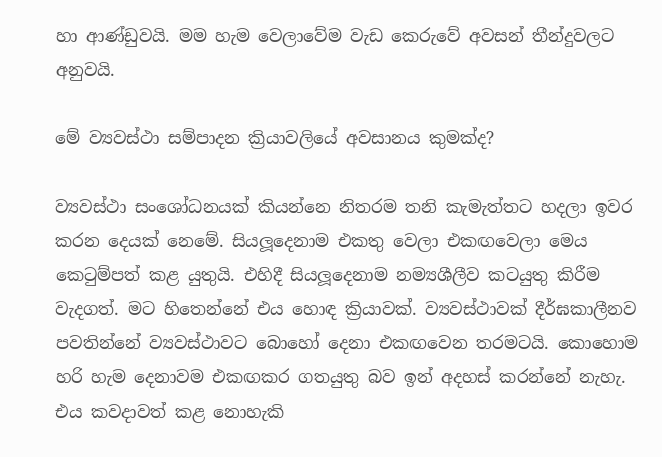හා ආණ්ඩුවයි. මම හැම වෙලාවේම වැඩ කෙරුවේ අවසන් තීන්දුවලට අනුවයි.

මේ ව්‍යවස්ථා සම්පාදන ක්‍රියාවලියේ අවසානය කුමක්ද?

ව්‍යවස්ථා සංශෝධනයක් කියන්නෙ නිතරම තනි කැමැත්තට හදලා ඉවර කරන දෙයක් නෙමේ. සියලූදෙනාම එකතු වෙලා එකඟවෙලා මෙය කෙටුම්පත් කළ යුතුයි. එහිදී සියලූදෙනාම නම්‍යශීලීව කටයුතු කිරීම වැදගත්. මට හිතෙන්නේ එය හොඳ ක්‍රියාවක්. ව්‍යවස්ථාවක් දීර්ඝකාලීනව පවතින්නේ ව්‍යවස්ථාවට බොහෝ දෙනා එකඟවෙන තරමටයි. කොහොම හරි හැම දෙනාවම එකඟකර ගතයුතු බව ඉන් අදහස් කරන්නේ නැහැ.
එය කවදාවත් කළ නොහැකි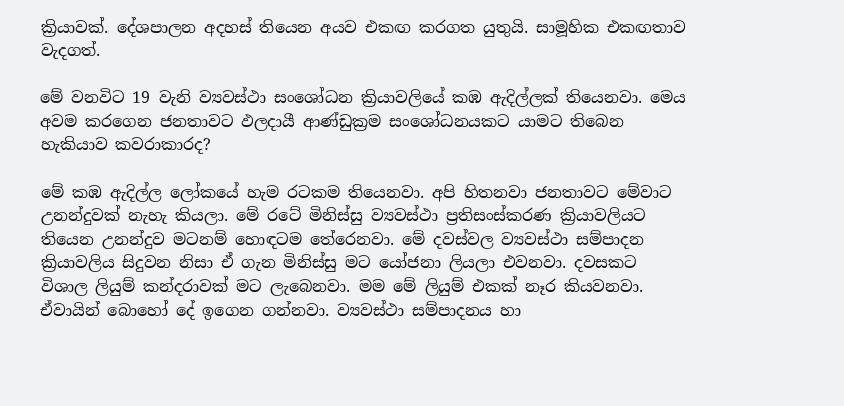ක්‍රියාවක්. දේශපාලන අදහස් තියෙන අයව එකඟ කරගත යුතුයි. සාමූහික එකඟතාව වැදගත්.

මේ වනවිට 19 වැනි ව්‍යවස්ථා සංශෝධන ක්‍රියාවලියේ කඹ ඇදිල්ලක් තියෙනවා. මෙය අවම කරගෙන ජනතාවට ඵලදායී ආණ්ඩුක්‍රම සංශෝධනයකට යාමට තිබෙන හැකියාව කවරාකාරද?

මේ කඹ ඇදිල්ල ලෝකයේ හැම රටකම තියෙනවා. අපි හිතනවා ජනතාවට මේවාට උනන්දුවක් නැහැ කියලා. මේ රටේ මිනිස්සු ව්‍යවස්ථා ප්‍රතිසංස්කරණ ක්‍රියාවලියට තියෙන උනන්දුව මටනම් හොඳටම තේරෙනවා. මේ දවස්වල ව්‍යවස්ථා සම්පාදන ක්‍රියාවලිය සිදුවන නිසා ඒ ගැන මිනිස්සු මට යෝජනා ලියලා එවනවා. දවසකට විශාල ලියුම් කන්දරාවක් මට ලැබෙනවා. මම මේ ලියුම් එකක් නෑර කියවනවා. ඒවායින් බොහෝ දේ ඉගෙන ගන්නවා. ව්‍යවස්ථා සම්පාදනය හා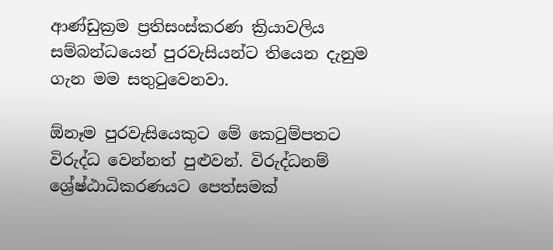ආණ්ඩුක්‍රම ප්‍රතිසංස්කරණ ක්‍රියාවලිය සම්බන්ධයෙන් පුරවැසියන්ට තියෙන දැනුම ගැන මම සතුටුවෙනවා.

ඕනෑම පුරවැසියෙකුට මේ කෙටුම්පතට විරුද්ධ වෙන්නත් පුළුවන්. විරුද්ධනම් ශ්‍රේෂ්ඨාධිකරණයට පෙත්සමක්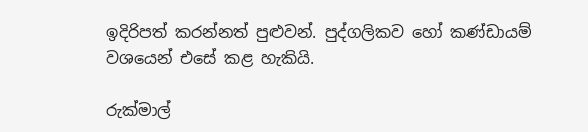ඉදිරිපත් කරන්නත් පුළුවන්. පුද්ගලිකව හෝ කණ්ඩායම් වශයෙන් එසේ කළ හැකියි.

රුක්මාල්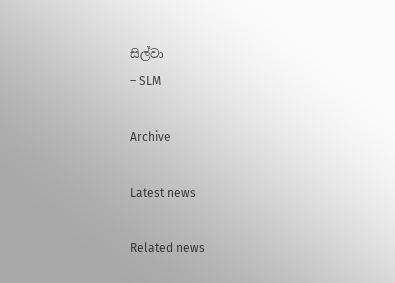සිල්වා
– SLM

Archive

Latest news

Related news